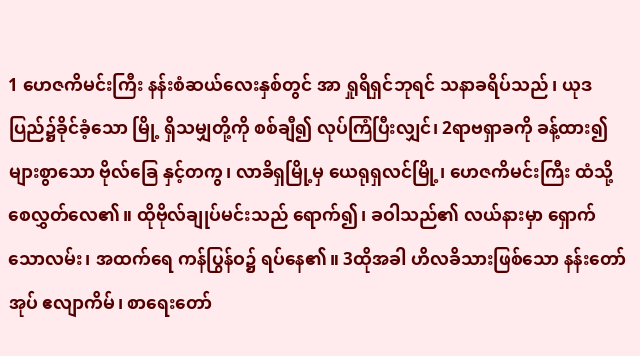1 ဟေဇကိမင်းကြီး နန်းစံဆယ်လေးနှစ်တွင် အာ ရှုရိရှင်ဘုရင် သနာခရိပ်သည်၊ ယုဒပြည်၌ခိုင်ခံ့သော မြို့ ရှိသမျှတို့ကို စစ်ချီ၍ လုပ်ကြံပြီးလျှင်၊ 2ရာဗရှာခကို ခန့်ထား၍ များစွာသော ဗိုလ်ခြေ နှင့်တကွ၊ လာခိရှမြို့မှ ယေရုရှလင်မြို့၊ ဟေဇကိမင်းကြီး ထံသို့ စေလွှတ်လေ၏။ ထိုဗိုလ်ချုပ်မင်းသည် ရောက်၍၊ ခဝါသည်၏ လယ်နားမှာ ရှောက်သောလမ်း၊ အထက်ရေ ကန်ပြွန်ဝ၌ ရပ်နေ၏။ 3ထိုအခါ ဟိလခိသားဖြစ်သော နန်းတော်အုပ် ဧလျာကိမ်၊ စာရေးတော်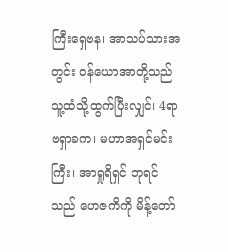ကြီးရှေဗန၊ အာသပ်သားအတွင်း ဝန်ယောအာတို့သည် သူ့ထံသို့ထွက်ပြီးလျှင်၊ 4ရာဗရှာခက၊ မဟာအရှင်မင်းကြီး၊ အာရှုရိရှင် ဘုရင်သည် ဟေဇကိကို မိန့်တော်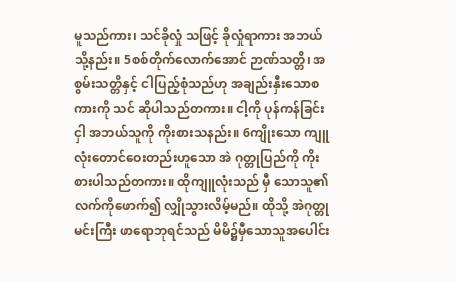မူသည်ကား၊ သင်ခိုလှုံ သဖြင့် ခိုလှုံရာကား အဘယ်သို့နည်း။ 5စစ်တိုက်လောက်အောင် ဉာဏ်သတ္တိ၊ အစွမ်းသတ္တိနှင့် ငါပြည့်စုံသည်ဟု အချည်းနှီးသောစကားကို သင် ဆိုပါသည်တကား။ ငါ့ကို ပုန်ကန်ခြင်းငှါ အဘယ်သူကို ကိုးစားသနည်း။ 6ကျိုးသော ကျူလုံးတောင်ဝေးတည်းဟူသော အဲ ဂုတ္တုပြည်ကို ကိုးစားပါသည်တကား။ ထိုကျူလုံးသည် မှီ သောသူ၏ လက်ကိုဖောက်၍ လျှိုသွားလိမ့်မည်။ ထိုသို့ အဲဂုတ္တုမင်းကြီး ဖာရောဘုရင်သည် မိမိ၌မှီသောသူအပေါင်း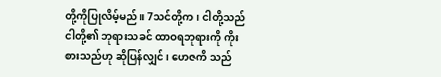တို့ကိုပြုလိမ့်မည်။ 7သင်တို့က၊ ငါတို့သည် ငါတို့၏ ဘုရားသခင် ထာဝရဘုရားကို ကိုးစားသည်ဟု ဆိုပြန်လျှင်၊ ဟေဇကိ သည်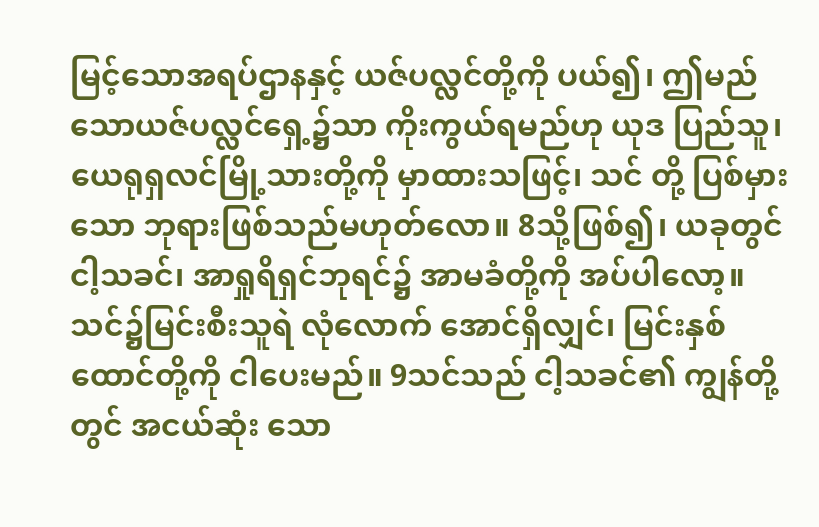မြင့်သောအရပ်ဌာနနှင့် ယဇ်ပလ္လင်တို့ကို ပယ်၍၊ ဤမည်သောယဇ်ပလ္လင်ရှေ့၌သာ ကိုးကွယ်ရမည်ဟု ယုဒ ပြည်သူ၊ ယေရုရှလင်မြို့သားတို့ကို မှာထားသဖြင့်၊ သင် တို့ ပြစ်မှားသော ဘုရားဖြစ်သည်မဟုတ်လော။ 8သို့ဖြစ်၍၊ ယခုတွင်ငါ့သခင်၊ အာရှုရိရှင်ဘုရင်၌ အာမခံတို့ကို အပ်ပါလော့။ သင်၌မြင်းစီးသူရဲ လုံလောက် အောင်ရှိလျှင်၊ မြင်းနှစ်ထောင်တို့ကို ငါပေးမည်။ 9သင်သည် ငါ့သခင်၏ ကျွန်တို့တွင် အငယ်ဆုံး သော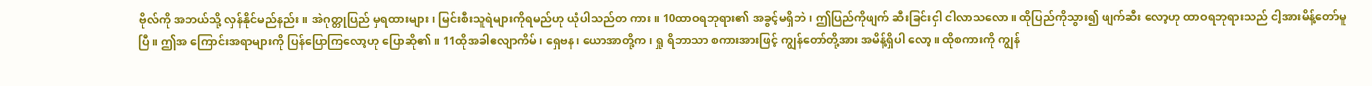ဗိုလ်ကို အဘယ်သို့ လှန်နိုင်မည်နည်း။ အဲဂုတ္တုပြည် မှရထားများ၊ မြင်းစီးသူရဲများကိုရမည်ဟု ယုံပါသည်တ ကား။ 10ထာဝရဘုရား၏ အခွင့်မရှိဘဲ၊ ဤပြည်ကိုဖျက် ဆီးခြင်းငှါ ငါလာသလော။ ထိုပြည်ကိုသွား၍ ဖျက်ဆီး လော့ဟု ထာဝရဘုရားသည် ငါ့အားမိန့်တော်မူပြီ။ ဤအ ကြောင်းအရာများကို ပြန်ပြောကြလော့ဟု ပြောဆို၏။ 11ထိုအခါဧလျာကိမ်၊ ရှေဗန၊ ယောအာတို့က၊ ရှု ရိဘာသာ စကားအားဖြင့် ကျွန်တော်တို့အား အမိန့်ရှိပါ လော့။ ထိုစကားကို ကျွန်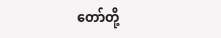တော်တို့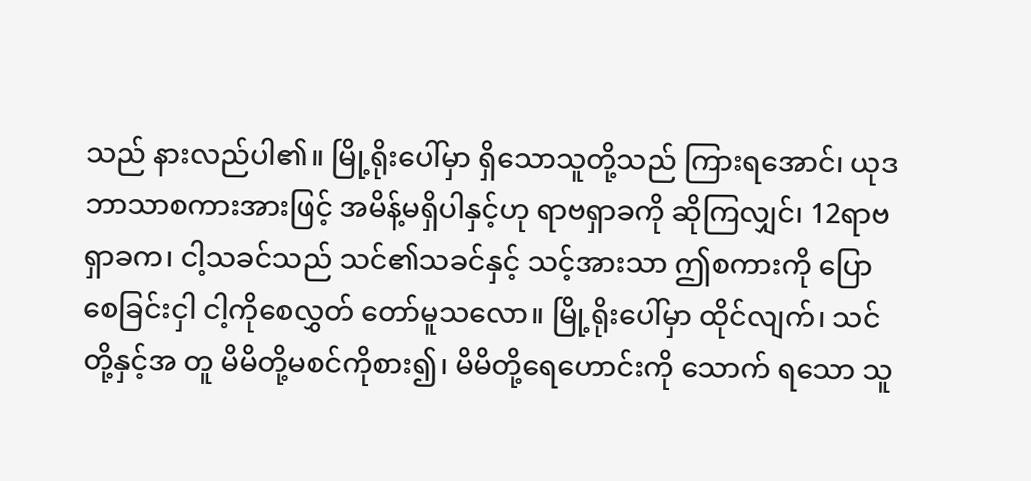သည် နားလည်ပါ၏။ မြို့ရိုးပေါ်မှာ ရှိသောသူတို့သည် ကြားရအောင်၊ ယုဒ ဘာသာစကားအားဖြင့် အမိန့်မရှိပါနှင့်ဟု ရာဗရှာခကို ဆိုကြလျှင်၊ 12ရာဗရှာခက၊ ငါ့သခင်သည် သင်၏သခင်နှင့် သင့်အားသာ ဤစကားကို ပြောစေခြင်းငှါ ငါ့ကိုစေလွှတ် တော်မူသလော။ မြို့ရိုးပေါ်မှာ ထိုင်လျက်၊ သင်တို့နှင့်အ တူ မိမိတို့မစင်ကိုစား၍၊ မိမိတို့ရေဟောင်းကို သောက် ရသော သူ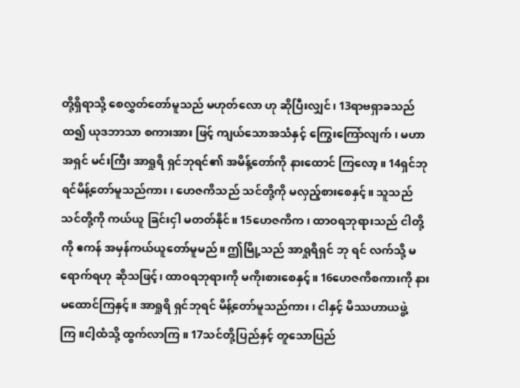တို့ရှိရာသို့ စေလွှတ်တော်မူသည် မဟုတ်လော ဟု ဆိုပြီးလျှင်၊ 13ရာဗရှာခသည် ထ၍ ယုဒဘာသာ စကားအား ဖြင့် ကျယ်သောအသံနှင့် ကြွေးကြော်လျက်၊ မဟာအရှင် မင်းကြီး အာရှုရိ ရှင်ဘုရင်၏ အမိန့်တော်ကို နားထောင် ကြလော့။ 14ရှင်ဘုရင်မိန့်တော်မူသည်ကား၊ ဟေဇကိသည် သင်တို့ကို မလှည့်စားစေနှင့်။ သူသည်သင်တို့ကို ကယ်ယူ ခြင်းငှါ မတတ်နိုင်။ 15ဟေဇကိက၊ ထာဝရဘုရားသည် ငါတို့ကို ဧကန် အမှန်ကယ်ယူတော်မူမည်။ ဤမြို့သည် အာရှုရိရှင် ဘု ရင် လက်သို့ မရောက်ရဟု ဆိုသဖြင့်၊ ထာဝရဘုရားကို မကိုးစားစေနှင့်။ 16ဟေဇကိစကားကို နားမထောင်ကြနှင့်။ အာရှုရိ ရှင်ဘုရင် မိန့်တော်မူသည်ကား၊ ငါနှင့် မိဿဟာယဖွဲ့ကြ။ငါ့ထံသို့ ထွက်လာကြ။ 17သင်တို့ပြည်နှင့် တူသောပြည်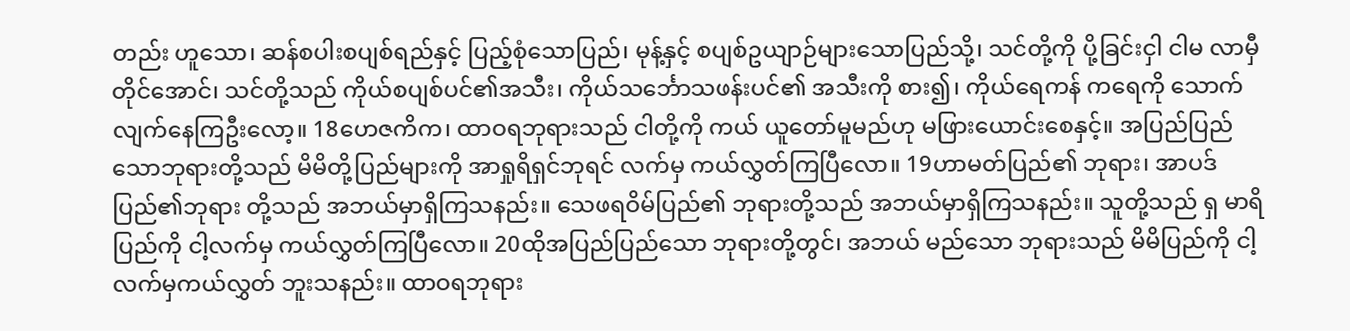တည်း ဟူသော၊ ဆန်စပါးစပျစ်ရည်နှင့် ပြည့်စုံသောပြည်၊ မုန့်နှင့် စပျစ်ဥယျာဉ်များသောပြည်သို့၊ သင်တို့ကို ပို့ခြင်းငှါ ငါမ လာမှီတိုင်အောင်၊ သင်တို့သည် ကိုယ်စပျစ်ပင်၏အသီး၊ ကိုယ်သင်္ဘောသဖန်းပင်၏ အသီးကို စား၍၊ ကိုယ်ရေကန် ကရေကို သောက်လျက်နေကြဦးလော့။ 18ဟေဇကိက၊ ထာဝရဘုရားသည် ငါတို့ကို ကယ် ယူတော်မူမည်ဟု မဖြားယောင်းစေနှင့်။ အပြည်ပြည် သောဘုရားတို့သည် မိမိတို့ပြည်များကို အာရှုရိရှင်ဘုရင် လက်မှ ကယ်လွှတ်ကြပြီလော။ 19ဟာမတ်ပြည်၏ ဘုရား၊ အာပဒ်ပြည်၏ဘုရား တို့သည် အဘယ်မှာရှိကြသနည်း။ သေဖရဝိမ်ပြည်၏ ဘုရားတို့သည် အဘယ်မှာရှိကြသနည်း။ သူတို့သည် ရှ မာရိပြည်ကို ငါ့လက်မှ ကယ်လွှတ်ကြပြီလော။ 20ထိုအပြည်ပြည်သော ဘုရားတို့တွင်၊ အဘယ် မည်သော ဘုရားသည် မိမိပြည်ကို ငါ့လက်မှကယ်လွှတ် ဘူးသနည်း။ ထာဝရဘုရား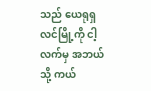သည် ယေရုရှလင်မြို့ကို ငါ့ လက်မှ အဘယ်သို့ ကယ်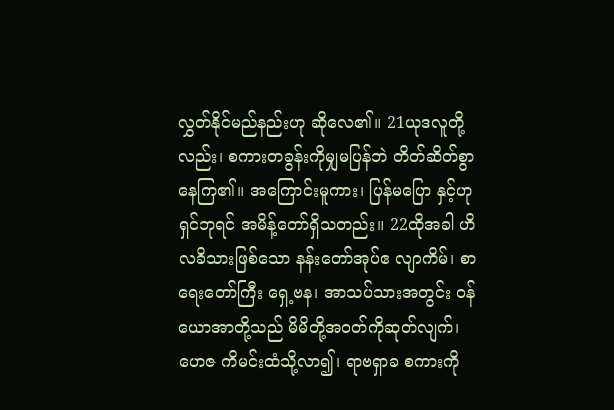လွှတ်နိုင်မည်နည်းဟု ဆိုလေ၏။ 21ယုဒလူတို့လည်း၊ စကားတခွန်းကိုမျှမပြန်ဘဲ တိတ်ဆိတ်စွာ နေကြ၏။ အကြောင်းမူကား၊ ပြန်မပြော နှင့်ဟု ရှင်ဘုရင် အမိန့်တော်ရှိသတည်း။ 22ထိုအခါ ဟိလခိသားဖြစ်သော နန်းတော်အုပ်ဧ လျာကိမ်၊ စာရေးတော်ကြီး ရှေ့ဗန၊ အာသပ်သားအတွင်း ဝန်ယောအာတို့သည် မိမိတို့အဝတ်ကိုဆုတ်လျက်၊ ဟေဇ ကိမင်းထံသို့လာ၍၊ ရာဗရှာခ စကားကို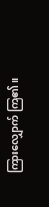ကြားလျှောက် ကြ၏။